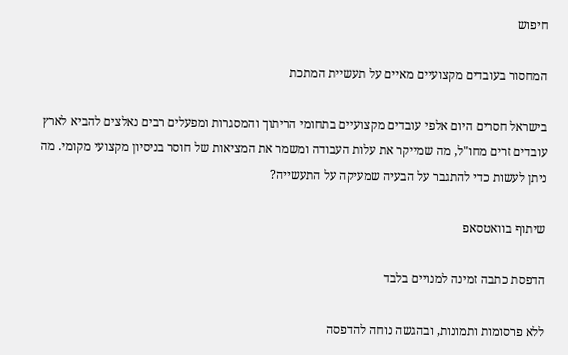חיפוש

המחסור בעובדים מקצועיים מאיים על תעשיית המתכת

בישראל חסרים היום אלפי עובדים מקצועיים בתחומי הריתוך והמסגרות ומפעלים רבים נאלצים להביא לארץ עובדים זרים מחו"ל, מה שמייקר את עלות העבודה ומשמר את המציאות של חוסר בניסיון מקצועי מקומי. מה ניתן לעשות כדי להתגבר על הבעיה שמעיקה על התעשייה?

שיתוף בוואטסאפ

הדפסת כתבה זמינה למנויים בלבד

ללא פרסומות ותמונות, ובהגשה נוחה להדפסה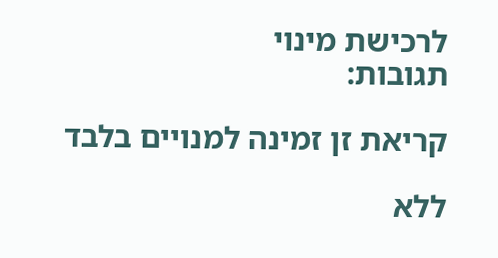לרכישת מינוי
תגובות:

קריאת זן זמינה למנויים בלבד

ללא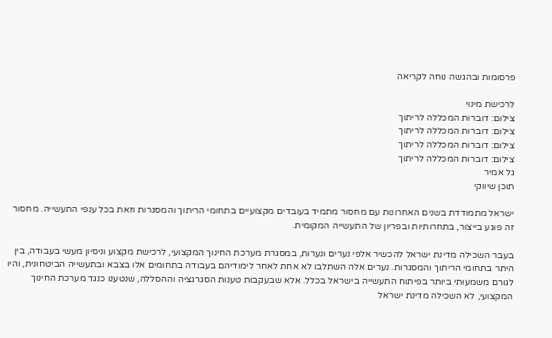פרסומות ובהגשה נוחה לקריאה

לרכישת מינוי
צילום: דוברות המכללה לריתוך
צילום: דוברות המכללה לריתוך
צילום: דוברות המכללה לריתוך
צילום: דוברות המכללה לריתוך
גל אמיר
תוכן שיווקי

ישראל מתמודדת בשנים האחרונות עם מחסור מתמיד בעובדים מקצועיים בתחומי הריתוך והמסגרות וזאת בכל ענפי התעשייה. מחסור זה פוגע בייצור, בתחרותיות ובפריון של התעשייה המקומית.

בעבר השכילה מדינת ישראל להכשיר אלפי נערים ונערות, במסגרת מערכת החינוך המקצועי, לרכישת מקצוע וניסיון מעשי בעבודה, בין היתר בתחומי הריתוך והמסגרות. נערים אלה השתלבו לא אחת לאחר לימודיהם בעבודה בתחומים אלו בצבא ובתעשייה הביטחונית, והיו לגורם משמעותי ביותר בפיתוח התעשייה בישראל בכלל. אלא שבעקבות טענות הסגרגציה וההסללה, שנטענו כנגד מערכת החינוך המקצועי, לא השכילה מדינת ישראל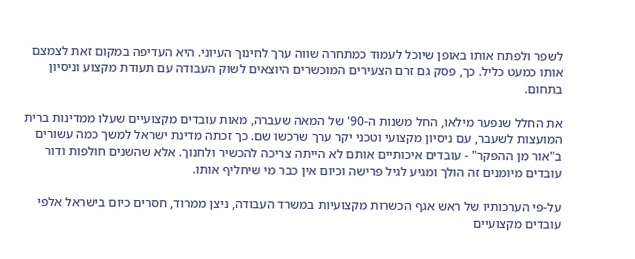לשפר ולפתח אותו באופן שיוכל לעמוד כמתחרה שווה ערך לחינוך העיוני. היא העדיפה במקום זאת לצמצם אותו כמעט כליל. כך, פסק גם זרם הצעירים המוכשרים היוצאים לשוק העבודה עם תעודת מקצוע וניסיון בתחום.

את החלל שנפער מילאו, החל משנות ה-90' של המאה שעברה, מאות עובדים מקצועיים שעלו ממדינות ברית המועצות לשעבר, עם ניסיון מקצועי וטכני יקר ערך שרכשו שם. כך זכתה מדינת ישראל למשך כמה עשורים ב"אור מן ההפקר" - עובדים איכותיים אותם לא הייתה צריכה להכשיר ולחנוך. אלא שהשנים חולפות ודור עובדים מיומנים זה הולך ומגיע לגיל פרישה וכיום אין כבר מי שיחליף אותו.

על-פי הערכותיו של ראש אגף הכשרות מקצועיות במשרד העבודה, ניצן ממרוד, חסרים כיום בישראל אלפי עובדים מקצועיים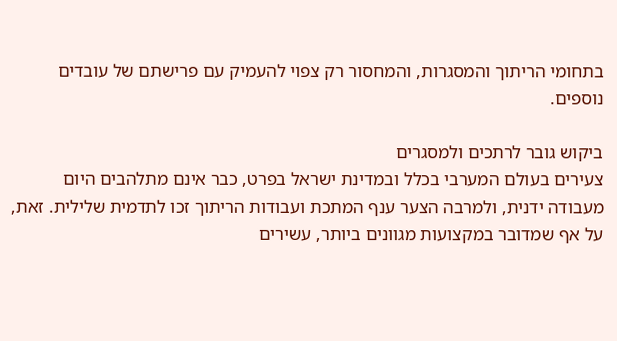בתחומי הריתוך והמסגרות, והמחסור רק צפוי להעמיק עם פרישתם של עובדים נוספים.

ביקוש גובר לרתכים ולמסגרים
צעירים בעולם המערבי בכלל ובמדינת ישראל בפרט, כבר אינם מתלהבים היום מעבודה ידנית, ולמרבה הצער ענף המתכת ועבודות הריתוך זכו לתדמית שלילית. זאת, על אף שמדובר במקצועות מגוונים ביותר, עשירים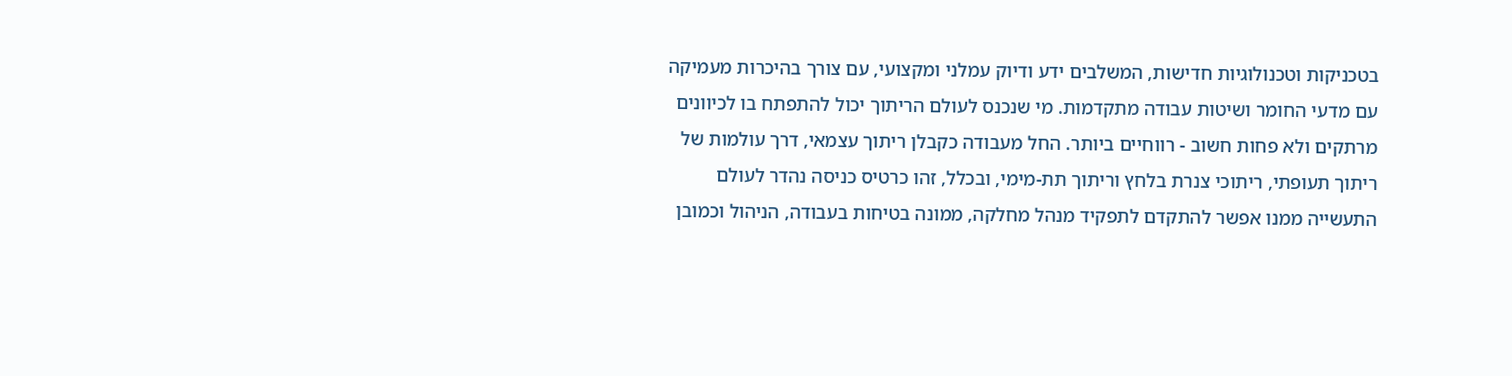בטכניקות וטכנולוגיות חדישות, המשלבים ידע ודיוק עמלני ומקצועי, עם צורך בהיכרות מעמיקה עם מדעי החומר ושיטות עבודה מתקדמות. מי שנכנס לעולם הריתוך יכול להתפתח בו לכיוונים מרתקים ולא פחות חשוב - רווחיים ביותר. החל מעבודה כקבלן ריתוך עצמאי, דרך עולמות של ריתוך תעופתי, ריתוכי צנרת בלחץ וריתוך תת-מימי, ובכלל, זהו כרטיס כניסה נהדר לעולם התעשייה ממנו אפשר להתקדם לתפקיד מנהל מחלקה, ממונה בטיחות בעבודה, הניהול וכמובן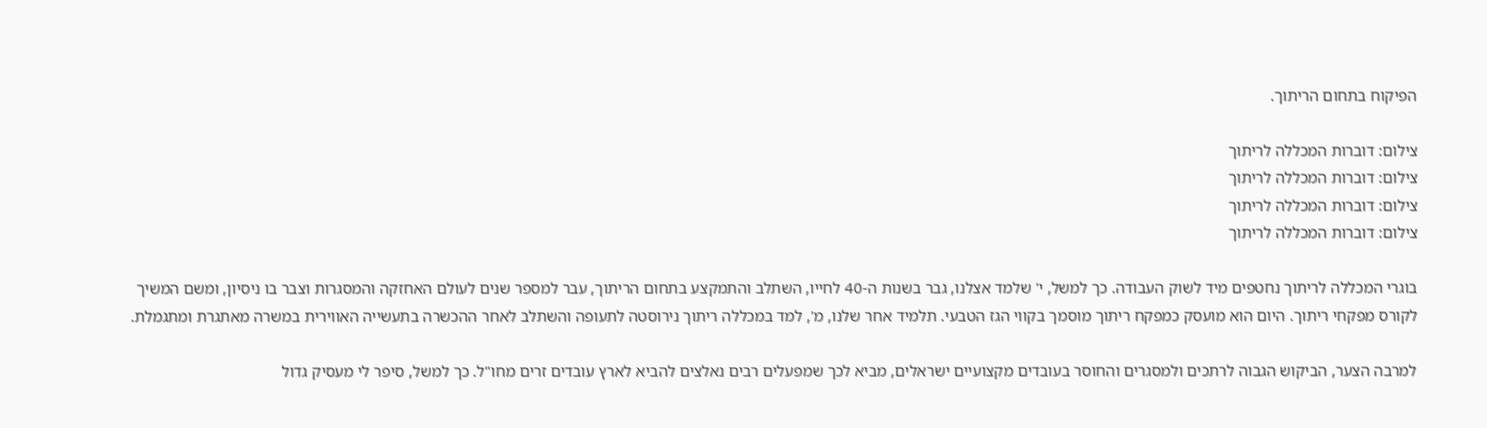הפיקוח בתחום הריתוך.

צילום: דוברות המכללה לריתוך
צילום: דוברות המכללה לריתוך
צילום: דוברות המכללה לריתוך
צילום: דוברות המכללה לריתוך

בוגרי המכללה לריתוך נחטפים מיד לשוק העבודה. כך למשל, י' שלמד אצלנו, גבר בשנות ה-40 לחייו, השתלב והתמקצע בתחום הריתוך, עבר למספר שנים לעולם האחזקה והמסגרות וצבר בו ניסיון, ומשם המשיך לקורס מפקחי ריתוך. היום הוא מועסק כמפקח ריתוך מוסמך בקווי הגז הטבעי. תלמיד אחר שלנו, מ', למד במכללה ריתוך נירוסטה לתעופה והשתלב לאחר ההכשרה בתעשייה האווירית במשרה מאתגרת ומתגמלת.

למרבה הצער, הביקוש הגבוה לרתכים ולמסגרים והחוסר בעובדים מקצועיים ישראלים, מביא לכך שמפעלים רבים נאלצים להביא לארץ עובדים זרים מחו"ל. כך למשל, סיפר לי מעסיק גדול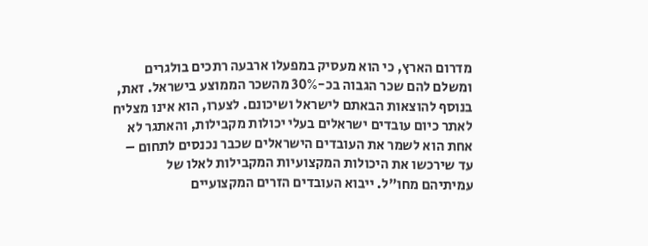מדרום הארץ, כי הוא מעסיק במפעלו ארבעה רתכים בולגרים ומשלם להם שכר הגבוה בכ-30% מהשכר הממוצע בישראל. זאת, בנוסף להוצאות הבאתם לישראל ושיכונם. לצערו, הוא אינו מצליח לאתר כיום עובדים ישראלים בעלי יכולות מקבילות, והאתגר לא אחת הוא לשמר את העובדים הישראלים שכבר נכנסים לתחום – עד שירכשו את היכולות המקצועיות המקבילות לאלו של עמיתיהם מחו"ל. ייבוא העובדים הזרים המקצועיים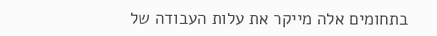בתחומים אלה מייקר את עלות העבודה של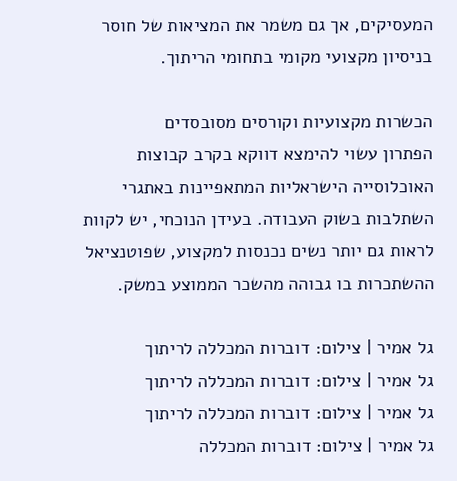המעסיקים, אך גם משמר את המציאות של חוסר בניסיון מקצועי מקומי בתחומי הריתוך.

הכשרות מקצועיות וקורסים מסובסדים
הפתרון עשוי להימצא דווקא בקרב קבוצות האוכלוסייה הישראליות המתאפיינות באתגרי השתלבות בשוק העבודה. בעידן הנוכחי, יש לקוות לראות גם יותר נשים נכנסות למקצוע, שפוטנציאל ההשתכרות בו גבוהה מהשכר הממוצע במשק.

גל אמיר | צילום: דוברות המכללה לריתוך
גל אמיר | צילום: דוברות המכללה לריתוך
גל אמיר | צילום: דוברות המכללה לריתוך
גל אמיר | צילום: דוברות המכללה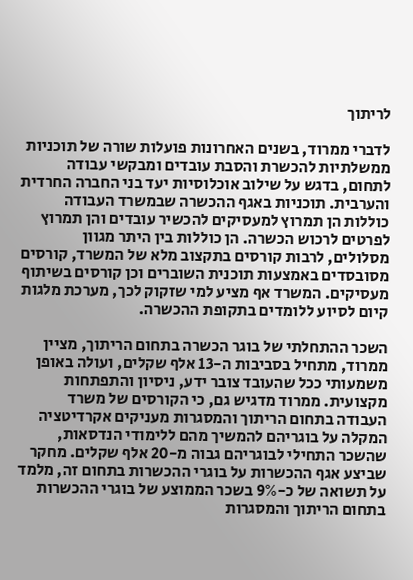לריתוך

לדברי ממרוד, בשנים האחרונות פועלות שורה של תוכניות ממשלתיות להכשרת והסבת עובדים ומבקשי עבודה לתחום, בדגש על שילוב אוכלוסיות יעד בני החברה החרדית והערבית. תוכניות באגף ההכשרה שבמשרד העבודה כוללות הן תמרוץ למעסיקים להכשיר עובדים והן תמרוץ לפרטים לרכוש הכשרה. הן כוללות בין היתר מגוון מסלולים, לרבות קורסים בתקצוב מלא של המשרד, קורסים מסובסדים באמצעות תוכנית השוברים וכן קורסים בשיתוף מעסיקים. המשרד אף מציע למי שזקוק לכך, מערכת מלגות קיום לסיוע ללומדים בתקופת ההכשרה.

השכר ההתחלתי של בוגר הכשרה בתחום הריתוך, מציין ממרוד, מתחיל בסביבות ה-13 אלף שקלים, ועולה באופן משמעותי ככל שהעובד צובר ידע, ניסיון והתפתחות מקצועית. ממרוד מדגיש גם, כי הקורסים של משרד העבודה בתחום הריתוך והמסגרות מעניקים אקרדיטציה המקלה על בוגריהם להמשיך מהם ללימודי הנדסאות, שהשכר התחילי לבוגריהם גבוה מ-20 אלף שקלים. מחקר שביצע אגף ההכשרות על בוגרי ההכשרות בתחום זה, מלמד על תשואה של כ-9% בשכר הממוצע של בוגרי ההכשרות בתחום הריתוך והמסגרות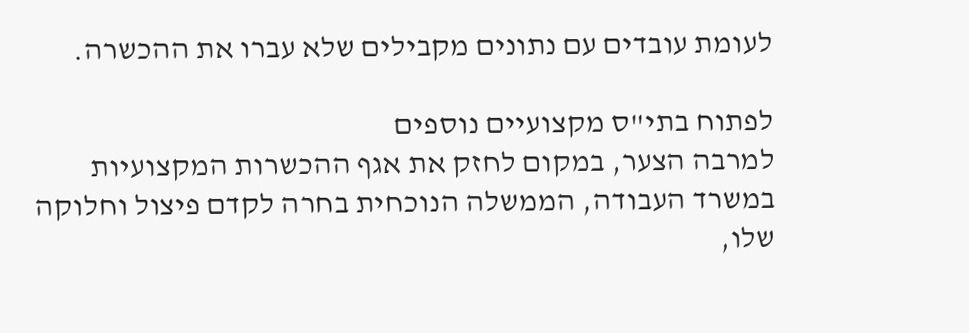לעומת עובדים עם נתונים מקבילים שלא עברו את ההכשרה.

לפתוח בתי"ס מקצועיים נוספים
למרבה הצער, במקום לחזק את אגף ההכשרות המקצועיות במשרד העבודה, הממשלה הנוכחית בחרה לקדם פיצול וחלוקה שלו,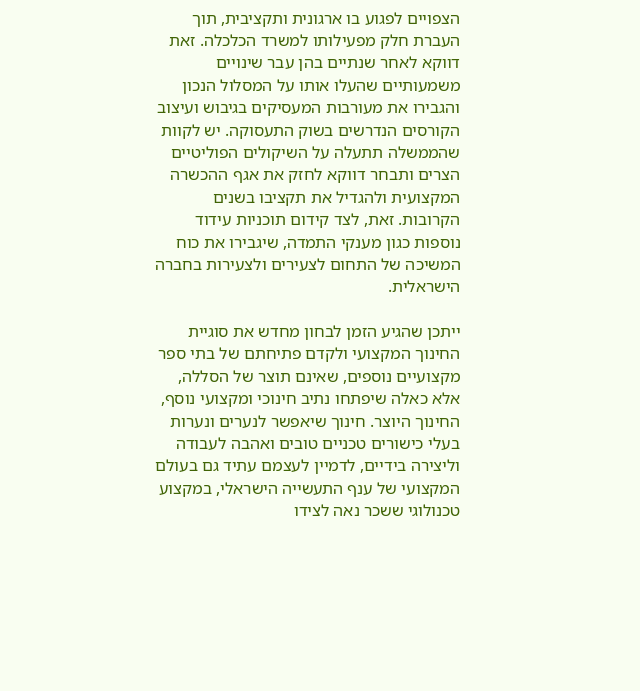הצפויים לפגוע בו ארגונית ותקציבית, תוך העברת חלק מפעילותו למשרד הכלכלה. זאת דווקא לאחר שנתיים בהן עבר שינויים משמעותיים שהעלו אותו על המסלול הנכון והגבירו את מעורבות המעסיקים בגיבוש ועיצוב הקורסים הנדרשים בשוק התעסוקה. יש לקוות שהממשלה תתעלה על השיקולים הפוליטיים הצרים ותבחר דווקא לחזק את אגף ההכשרה המקצועית ולהגדיל את תקציבו בשנים הקרובות. זאת, לצד קידום תוכניות עידוד נוספות כגון מענקי התמדה, שיגבירו את כוח המשיכה של התחום לצעירים ולצעירות בחברה הישראלית.

ייתכן שהגיע הזמן לבחון מחדש את סוגיית החינוך המקצועי ולקדם פתיחתם של בתי ספר מקצועיים נוספים, שאינם תוצר של הסללה, אלא כאלה שיפתחו נתיב חינוכי ומקצועי נוסף, החינוך היוצר. חינוך שיאפשר לנערים ונערות בעלי כישורים טכניים טובים ואהבה לעבודה וליצירה בידיים, לדמיין לעצמם עתיד גם בעולם המקצועי של ענף התעשייה הישראלי, במקצוע טכנולוגי ששכר נאה לצידו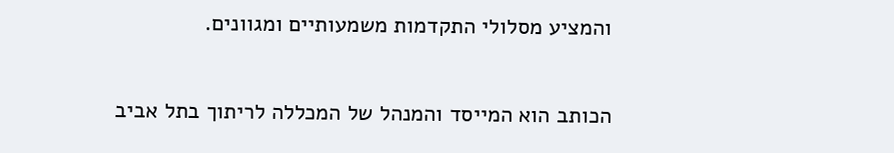והמציע מסלולי התקדמות משמעותיים ומגוונים.

הכותב הוא המייסד והמנהל של המכללה לריתוך בתל אביב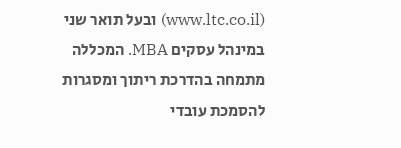(www.ltc.co.il) ובעל תואר שני במינהל עסקים MBA. המכללה מתמחה בהדרכת ריתוך ומסגרות להסמכת עובדי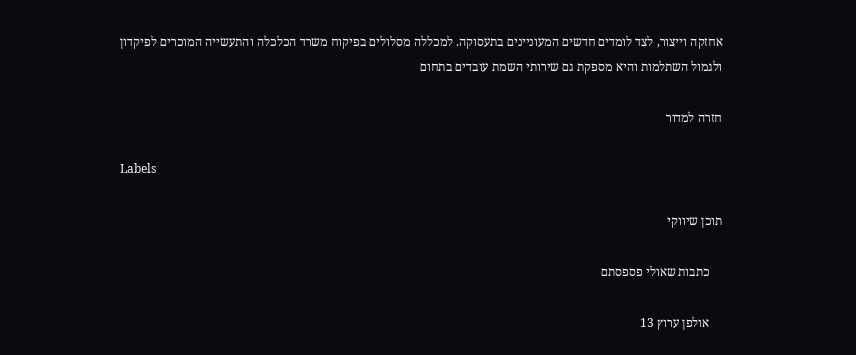אחזקה וייצור, לצד לומדים חדשים המעוניינים בתעסוקה. למכללה מסלולים בפיקוח משרד הכלכלה והתעשייה המוכרים לפיקדון ולגמול השתלמות והיא מספקת גם שירותי השמת עובדים בתחום

חזרה למדור

Labels

תוכן שיווקי

    כתבות שאולי פספסתם

    אולפן ערוץ 13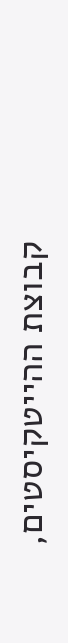קבוצת ההייטקיסטים,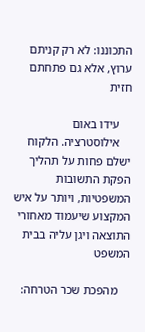התכוננו: לא רק קניתם ערוץ, אלא גם פתחתם חזית

    עידו באום
    אילוסטרציה. הלקוח ישלם פחות על תהליך הפקת התשובות המשפטיות, ויותר על איש המקצוע שיעמוד מאחורי התוצאה ויגן עליה בבית המשפט

    מהפכת שכר הטרחה: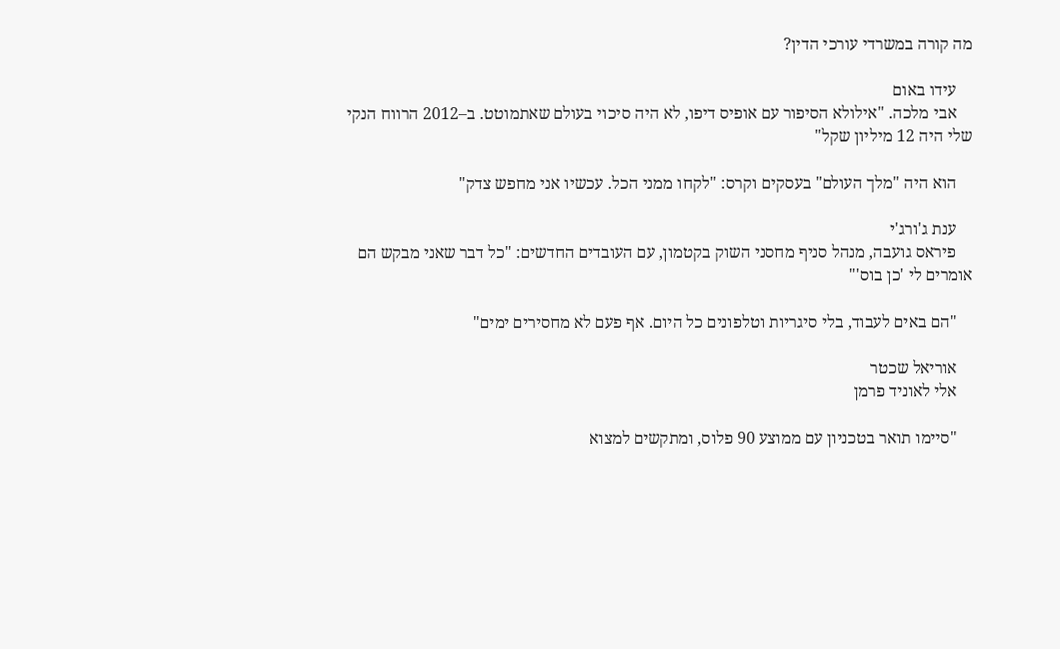מה קורה במשרדי עורכי הדין?

    עידו באום
    אבי מלכה. "אילולא הסיפור עם אופיס דיפו, לא היה סיכוי בעולם שאתמוטט. ב–2012 הרווח הנקי שלי היה 12 מיליון שקל"

    הוא היה "מלך העולם" בעסקים וקרס: "לקחו ממני הכל. עכשיו אני מחפש צדק"

    ענת ג'ורג'י
    פיראס גועבה, מנהל סניף מחסני השוק בקטמון, עם העובדים החדשים: "כל דבר שאני מבקש הם אומרים לי 'כן בוס'"

    "הם באים לעבוד, בלי סיגריות וטלפונים כל היום. אף פעם לא מחסירים ימים"

    אוריאל שכטר
    אלי לאוניד פרמן

    "סיימו תואר בטכניון עם ממוצע 90 פלוס, ומתקשים למצוא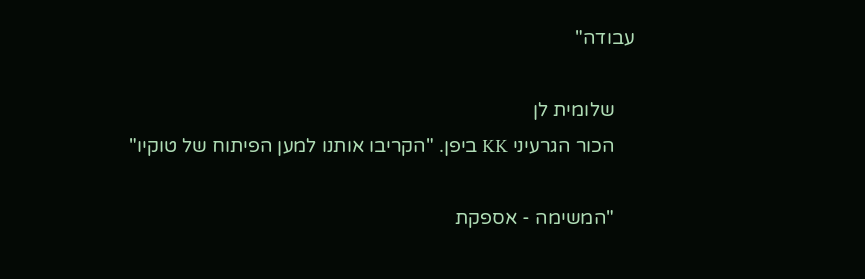עבודה"

    שלומית לן
    הכור הגרעיני KK ביפן. "הקריבו אותנו למען הפיתוח של טוקיו"

    "המשימה - אספקת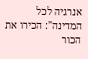אנרגיה לכל המדינה": הכירו את הכור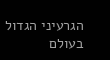הגרעיני הגדול בעולם